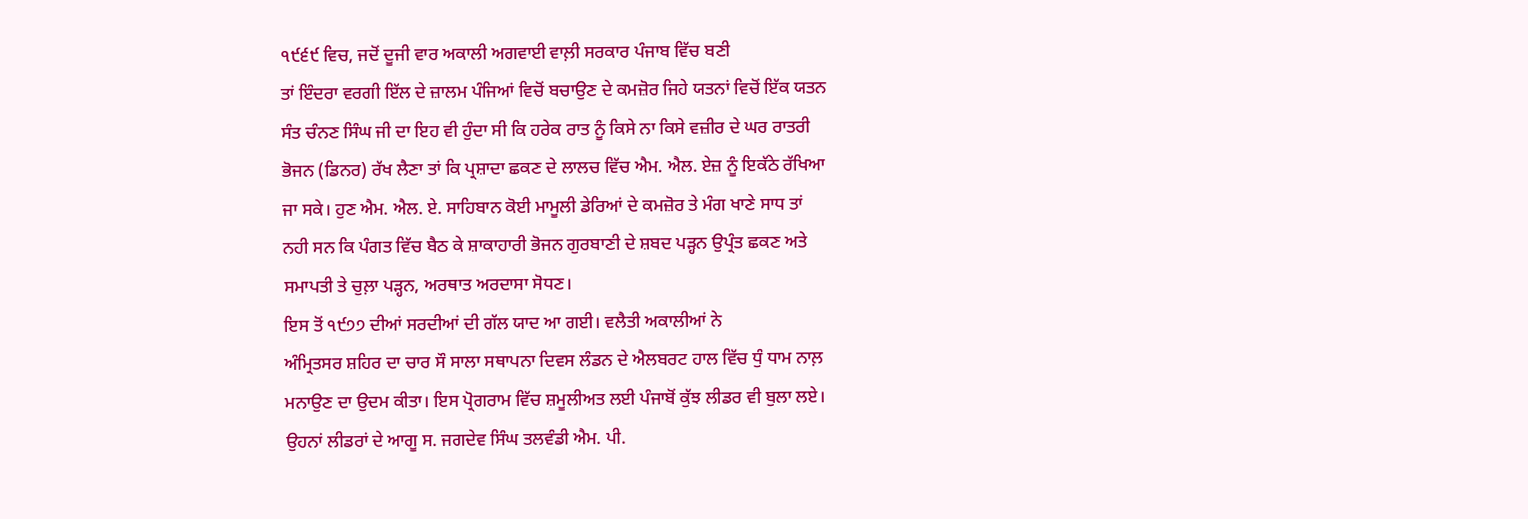੧੯੬੯ ਵਿਚ, ਜਦੋਂ ਦੂਜੀ ਵਾਰ ਅਕਾਲੀ ਅਗਵਾਈ ਵਾਲ਼ੀ ਸਰਕਾਰ ਪੰਜਾਬ ਵਿੱਚ ਬਣੀ
ਤਾਂ ਇੰਦਰਾ ਵਰਗੀ ਇੱਲ ਦੇ ਜ਼ਾਲਮ ਪੰਜਿਆਂ ਵਿਚੋਂ ਬਚਾਉਣ ਦੇ ਕਮਜ਼ੋਰ ਜਿਹੇ ਯਤਨਾਂ ਵਿਚੋਂ ਇੱਕ ਯਤਨ
ਸੰਤ ਚੰਨਣ ਸਿੰਘ ਜੀ ਦਾ ਇਹ ਵੀ ਹੁੰਦਾ ਸੀ ਕਿ ਹਰੇਕ ਰਾਤ ਨੂੰ ਕਿਸੇ ਨਾ ਕਿਸੇ ਵਜ਼ੀਰ ਦੇ ਘਰ ਰਾਤਰੀ
ਭੋਜਨ (ਡਿਨਰ) ਰੱਖ ਲੈਣਾ ਤਾਂ ਕਿ ਪ੍ਰਸ਼ਾਦਾ ਛਕਣ ਦੇ ਲਾਲਚ ਵਿੱਚ ਐਮ. ਐਲ. ਏਜ਼ ਨੂੰ ਇਕੱਠੇ ਰੱਖਿਆ
ਜਾ ਸਕੇ। ਹੁਣ ਐਮ. ਐਲ. ਏ. ਸਾਹਿਬਾਨ ਕੋਈ ਮਾਮੂਲੀ ਡੇਰਿਆਂ ਦੇ ਕਮਜ਼ੋਰ ਤੇ ਮੰਗ ਖਾਣੇ ਸਾਧ ਤਾਂ
ਨਹੀ ਸਨ ਕਿ ਪੰਗਤ ਵਿੱਚ ਬੈਠ ਕੇ ਸ਼ਾਕਾਹਾਰੀ ਭੋਜਨ ਗੁਰਬਾਣੀ ਦੇ ਸ਼ਬਦ ਪੜ੍ਹਨ ਉਪ੍ਰੰਤ ਛਕਣ ਅਤੇ
ਸਮਾਪਤੀ ਤੇ ਚੁਲ਼ਾ ਪੜ੍ਹਨ, ਅਰਥਾਤ ਅਰਦਾਸਾ ਸੋਧਣ।
ਇਸ ਤੋਂ ੧੯੭੭ ਦੀਆਂ ਸਰਦੀਆਂ ਦੀ ਗੱਲ ਯਾਦ ਆ ਗਈ। ਵਲੈਤੀ ਅਕਾਲੀਆਂ ਨੇ
ਅੰਮ੍ਰਿਤਸਰ ਸ਼ਹਿਰ ਦਾ ਚਾਰ ਸੌ ਸਾਲਾ ਸਥਾਪਨਾ ਦਿਵਸ ਲੰਡਨ ਦੇ ਐਲਬਰਟ ਹਾਲ ਵਿੱਚ ਧੁੰ ਧਾਮ ਨਾਲ਼
ਮਨਾਉਣ ਦਾ ਉਦਮ ਕੀਤਾ। ਇਸ ਪ੍ਰੋਗਰਾਮ ਵਿੱਚ ਸ਼ਮੂਲੀਅਤ ਲਈ ਪੰਜਾਬੋਂ ਕੁੱਝ ਲੀਡਰ ਵੀ ਬੁਲਾ ਲਏ।
ਉਹਨਾਂ ਲੀਡਰਾਂ ਦੇ ਆਗੂ ਸ. ਜਗਦੇਵ ਸਿੰਘ ਤਲਵੰਡੀ ਐਮ. ਪੀ.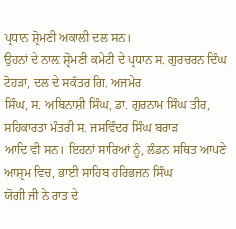ਪ੍ਰਧਾਨ ਸ਼੍ਰੋਮਣੀ ਅਕਾਲੀ ਦਲ ਸਨ।
ਉਹਨਾਂ ਦੇ ਨਾਲ਼ ਸ਼੍ਰੋਮਣੀ ਕਮੇਟੀ ਦੇ ਪ੍ਰਧਾਨ ਸ. ਗੁਰਚਰਨ ਦਿੰਘ ਟੋਹੜਾ, ਦਲ ਦੇ ਸਕੱਤਰ ਗਿ. ਅਜਮੇਰ
ਸਿੰਘ, ਸ. ਅਬਿਨਾਸ਼ੀ ਸਿੰਘ, ਡਾ. ਗੁਰਨਾਮ ਸਿੰਘ ਤੀਰ, ਸਹਿਕਾਰਤਾ ਮੰਤਰੀ ਸ. ਜਸਵਿੰਦਰ ਸਿੰਘ ਬਰਾੜ
ਆਦਿ ਵੀ ਸਨ। ਇਹਨਾਂ ਸਾਰਿਆਂ ਨੂੰ, ਲੰਡਨ ਸਥਿਤ ਆਪਣੇ ਆਸ਼੍ਰਮ ਵਿਚ, ਭਾਈ ਸਾਹਿਬ ਹਰਿਭਜਨ ਸਿੰਘ
ਯੋਗੀ ਜੀ ਨੇ ਰਾਤ ਦੇ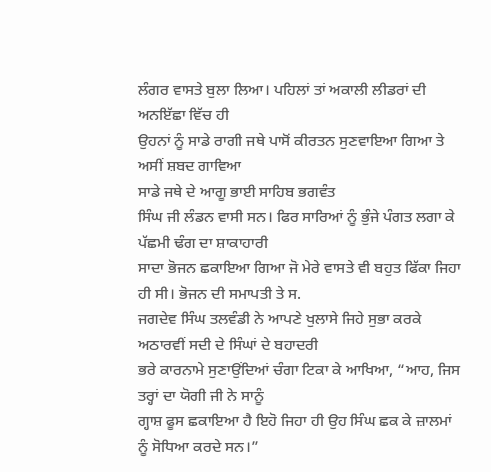ਲੰਗਰ ਵਾਸਤੇ ਬੁਲਾ ਲਿਆ। ਪਹਿਲਾਂ ਤਾਂ ਅਕਾਲੀ ਲੀਡਰਾਂ ਦੀ ਅਨਇੱਛਾ ਵਿੱਚ ਹੀ
ਉਹਨਾਂ ਨੂੰ ਸਾਡੇ ਰਾਗੀ ਜਥੇ ਪਾਸੋਂ ਕੀਰਤਨ ਸੁਣਵਾਇਆ ਗਿਆ ਤੇ ਅਸੀਂ ਸ਼ਬਦ ਗਾਵਿਆ
ਸਾਡੇ ਜਥੇ ਦੇ ਆਗੂ ਭਾਈ ਸਾਹਿਬ ਭਗਵੰਤ
ਸਿੰਘ ਜੀ ਲੰਡਨ ਵਾਸੀ ਸਨ। ਫਿਰ ਸਾਰਿਆਂ ਨੂੰ ਭੁੰਜੇ ਪੰਗਤ ਲਗਾ ਕੇ ਪੱਛਮੀ ਢੰਗ ਦਾ ਸ਼ਾਕਾਹਾਰੀ
ਸਾਦਾ ਭੋਜਨ ਛਕਾਇਆ ਗਿਆ ਜੋ ਮੇਰੇ ਵਾਸਤੇ ਵੀ ਬਹੁਤ ਫਿੱਕਾ ਜਿਹਾ ਹੀ ਸੀ। ਭੋਜਨ ਦੀ ਸਮਾਪਤੀ ਤੇ ਸ.
ਜਗਦੇਵ ਸਿੰਘ ਤਲਵੰਡੀ ਨੇ ਆਪਣੇ ਖੁਲਾਸੇ ਜਿਹੇ ਸੁਭਾ ਕਰਕੇ ਅਠਾਰਵੀਂ ਸਦੀ ਦੇ ਸਿੰਘਾਂ ਦੇ ਬਹਾਦਰੀ
ਭਰੇ ਕਾਰਨਾਮੇ ਸੁਣਾਉਂਦਿਆਂ ਚੰਗਾ ਟਿਕਾ ਕੇ ਆਖਿਆ, “ਆਹ, ਜਿਸ ਤਰ੍ਹਾਂ ਦਾ ਯੋਗੀ ਜੀ ਨੇ ਸਾਨੂੰ
ਗ੍ਹਾਸ਼ ਫੂਸ ਛਕਾਇਆ ਹੈ ਇਹੋ ਜਿਹਾ ਹੀ ਉਹ ਸਿੰਘ ਛਕ ਕੇ ਜ਼ਾਲਮਾਂ ਨੂੰ ਸੋਧਿਆ ਕਰਦੇ ਸਨ।”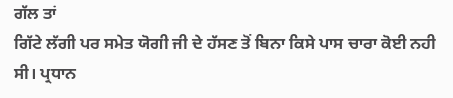ਗੱਲ ਤਾਂ
ਗਿੱਟੇ ਲੱਗੀ ਪਰ ਸਮੇਤ ਯੋਗੀ ਜੀ ਦੇ ਹੱਸਣ ਤੋਂ ਬਿਨਾ ਕਿਸੇ ਪਾਸ ਚਾਰਾ ਕੋਈ ਨਹੀ ਸੀ। ਪ੍ਰਧਾਨ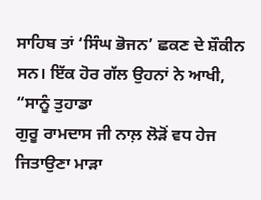ਸਾਹਿਬ ਤਾਂ ‘ਸਿੰਘ ਭੋਜਨ’ ਛਕਣ ਦੇ ਸ਼ੌਕੀਨ ਸਨ। ਇੱਕ ਹੋਰ ਗੱਲ ਉਹਨਾਂ ਨੇ ਆਖੀ, “ਸਾਨੂੰ ਤੁਹਾਡਾ
ਗੁਰੂ ਰਾਮਦਾਸ ਜੀ ਨਾਲ਼ ਲੋੜੋਂ ਵਧ ਹੇਜ ਜਿਤਾਉਣਾ ਮਾੜਾ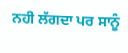ਨਹੀ ਲੱਗਦਾ ਪਰ ਸਾਨੂੰ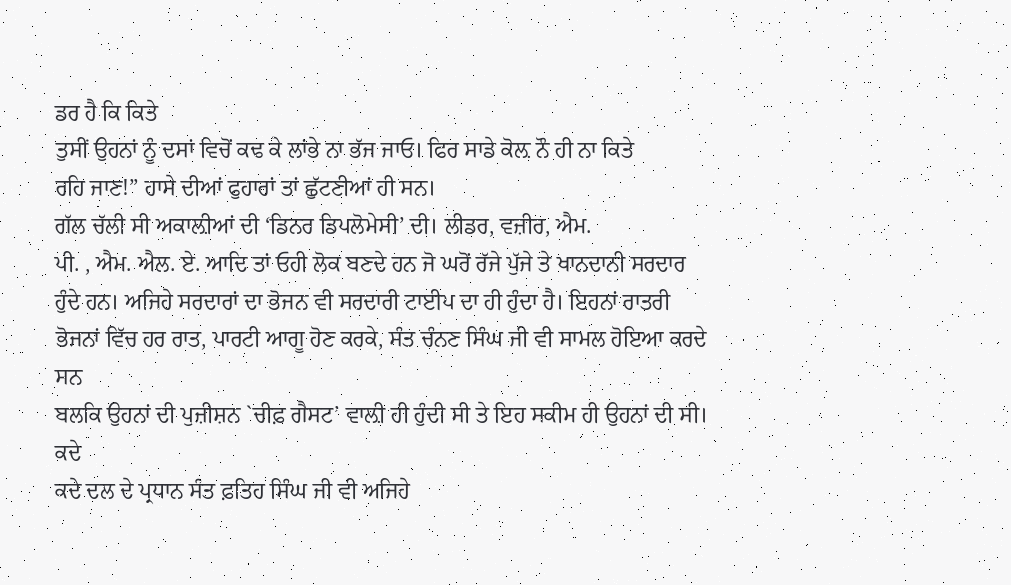ਡਰ ਹੈ ਕਿ ਕਿਤੇ
ਤੁਸੀਂ ਉਹਨਾਂ ਨੂੰ ਦਸਾਂ ਵਿਚੋਂ ਕਢ ਕੇ ਲਾਂਭੇ ਨਾ ਭੱਜ ਜਾਓ। ਫਿਰ ਸਾਡੇ ਕੋਲ਼ ਨੌ ਹੀ ਨਾ ਕਿਤੇ
ਰਹਿ ਜਾਣ!” ਹਾਸੇ ਦੀਆਂ ਫੁਹਾਰਾਂ ਤਾਂ ਛੁੱਟਣੀਆਂ ਹੀ ਸਨ।
ਗੱਲ ਚੱਲੀ ਸੀ ਅਕਾਲ਼ੀਆਂ ਦੀ ‘ਡਿਨਰ ਡਿਪਲੋਮੇਸੀ’ ਦੀ। ਲੀਡਰ, ਵਜ਼ੀਰ, ਐਮ.
ਪੀ. , ਐਮ. ਐਲ. ਏ. ਆਦਿ ਤਾਂ ਓਹੀ ਲੋਕ ਬਣਦੇ ਹਨ ਜੋ ਘਰੋਂ ਰੱਜੇ ਪੁੱਜੇ ਤੇ ਖਾਨਦਾਨੀ ਸਰਦਾਰ
ਹੁੰਦੇ ਹਨ। ਅਜਿਹੇ ਸਰਦਾਰਾਂ ਦਾ ਭੋਜਨ ਵੀ ਸਰਦਾਰੀ ਟਾਈਪ ਦਾ ਹੀ ਹੁੰਦਾ ਹੈ। ਇਹਨਾਂ ਰਾਤਰੀ
ਭੋਜਨਾਂ ਵਿੱਚ ਹਰ ਰਾਤ, ਪਾਰਟੀ ਆਗੂ ਹੋਣ ਕਰਕੇ, ਸੰਤ ਚੰਨਣ ਸਿੰਘ ਜੀ ਵੀ ਸਾਮਲ ਹੋਇਆ ਕਰਦੇ ਸਨ
ਬਲਕਿ ਉਹਨਾਂ ਦੀ ਪੁਜ਼ੀਸ਼ਨ `ਚੀਫ਼ ਗੈਸਟ’ ਵਾਲ਼ੀ ਹੀ ਹੁੰਦੀ ਸੀ ਤੇ ਇਹ ਸਕੀਮ ਹੀ ਉਹਨਾਂ ਦੀ ਸੀ। ਕਦੇ
ਕਦੇ ਦਲ ਦੇ ਪ੍ਰਧਾਨ ਸੰਤ ਫ਼ਤਿਹ ਸਿੰਘ ਜੀ ਵੀ ਅਜਿਹੇ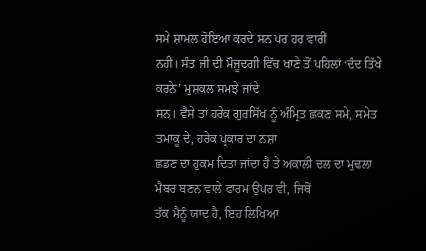ਸਮੇ ਸ਼ਾਮਲ ਹੋਇਆ ਕਰਦੇ ਸਨ ਪਰ ਹਰ ਵਾਰੀਂ
ਨਹੀ। ਸੰਤ ਜੀ ਦੀ ਮੌਜੂਦਗੀ ਵਿੱਚ ਖਾਣੇ ਤੋਂ ਪਹਿਲਾਂ ‘ਦੰਦ ਤਿੱਖੇ ਕਰਨੇ’ ਮੁਸ਼ਕਲ ਸਮਝੇ ਜਾਂਦੇ
ਸਨ। ਵੈਸੇ ਤਾਂ ਹਰੇਕ ਗੁਰਸਿੱਖ ਨੂੰ ਅੰਮ੍ਰਿਤ ਛਕਣ ਸਮੇ, ਸਮੇਤ ਤਮਾਕੂ ਦੇ, ਹਰੇਕ ਪ੍ਰਕਾਰ ਦਾ ਨਸ਼ਾ
ਛਡਣ ਦਾ ਹੁਕਮ ਦਿਤਾ ਜਾਂਦਾ ਹੈ ਤੇ ਅਕਾਲੀ ਦਲ ਦਾ ਮੁਢਲਾ ਮੈਬਰ ਬਣਨ ਵਾਲੇ ਫਾਰਮ ਉਪਰ ਵੀ, ਜਿਥੋਂ
ਤੱਕ ਮੈਨੂੰ ਯਾਦ ਹੈ, ਇਹ ਲਿਖਿਆ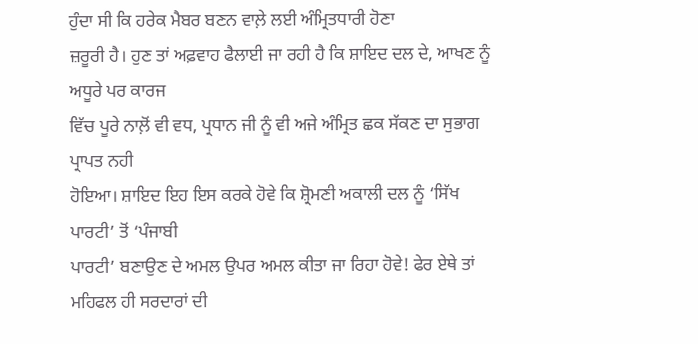ਹੁੰਦਾ ਸੀ ਕਿ ਹਰੇਕ ਮੈਬਰ ਬਣਨ ਵਾਲ਼ੇ ਲਈ ਅੰਮ੍ਰਿਤਧਾਰੀ ਹੋਣਾ
ਜ਼ਰੂਰੀ ਹੈ। ਹੁਣ ਤਾਂ ਅਫ਼ਵਾਹ ਫੈਲਾਈ ਜਾ ਰਹੀ ਹੈ ਕਿ ਸ਼ਾਇਦ ਦਲ ਦੇ, ਆਖਣ ਨੂੰ ਅਧੂਰੇ ਪਰ ਕਾਰਜ
ਵਿੱਚ ਪੂਰੇ ਨਾਲ਼ੋਂ ਵੀ ਵਧ, ਪ੍ਰਧਾਨ ਜੀ ਨੂੰ ਵੀ ਅਜੇ ਅੰਮ੍ਰਿਤ ਛਕ ਸੱਕਣ ਦਾ ਸੁਭਾਗ ਪ੍ਰਾਪਤ ਨਹੀ
ਹੋਇਆ। ਸ਼ਾਇਦ ਇਹ ਇਸ ਕਰਕੇ ਹੋਵੇ ਕਿ ਸ਼੍ਰੋਮਣੀ ਅਕਾਲੀ ਦਲ ਨੂੰ ‘ਸਿੱਖ ਪਾਰਟੀ’ ਤੋਂ ‘ਪੰਜਾਬੀ
ਪਾਰਟੀ’ ਬਣਾਉਣ ਦੇ ਅਮਲ ਉਪਰ ਅਮਲ ਕੀਤਾ ਜਾ ਰਿਹਾ ਹੋਵੇ! ਫੇਰ ਏਥੇ ਤਾਂ ਮਹਿਫਲ ਹੀ ਸਰਦਾਰਾਂ ਦੀ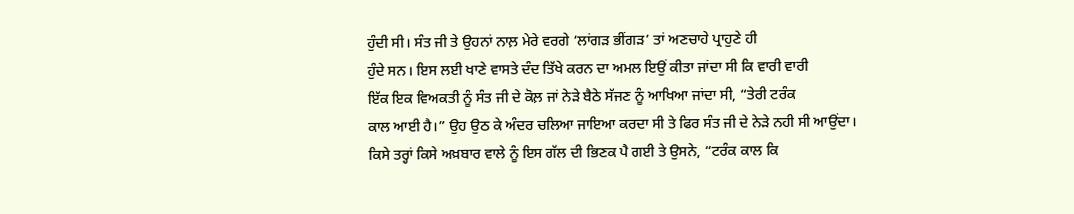ਹੁੰਦੀ ਸੀ। ਸੰਤ ਜੀ ਤੇ ਉਹਨਾਂ ਨਾਲ਼ ਮੇਰੇ ਵਰਗੇ ‘ਲਾਂਗੜ ਭੀਂਗੜ’ ਤਾਂ ਅਣਚਾਹੇ ਪ੍ਰਾਹੁਣੇ ਹੀ
ਹੁੰਦੇ ਸਨ। ਇਸ ਲਈ ਖਾਣੇ ਵਾਸਤੇ ਦੰਦ ਤਿੱਖੇ ਕਰਨ ਦਾ ਅਮਲ ਇਉਂ ਕੀਤਾ ਜਾਂਦਾ ਸੀ ਕਿ ਵਾਰੀ ਵਾਰੀ
ਇੱਕ ਇਕ ਵਿਅਕਤੀ ਨੂੰ ਸੰਤ ਜੀ ਦੇ ਕੋਲ਼ ਜਾਂ ਨੇੜੇ ਬੈਠੇ ਸੱਜਣ ਨੂੰ ਆਖਿਆ ਜਾਂਦਾ ਸੀ, “ਤੇਰੀ ਟਰੰਕ
ਕਾਲ ਆਈ ਹੈ।” ਉਹ ਉਠ ਕੇ ਅੰਦਰ ਚਲਿਆ ਜਾਇਆ ਕਰਦਾ ਸੀ ਤੇ ਫਿਰ ਸੰਤ ਜੀ ਦੇ ਨੇੜੇ ਨਹੀ ਸੀ ਆਉਂਦਾ।
ਕਿਸੇ ਤਰ੍ਹਾਂ ਕਿਸੇ ਅਖ਼ਬਾਰ ਵਾਲੇ ਨੂੰ ਇਸ ਗੱਲ ਦੀ ਭਿਣਕ ਪੈ ਗਈ ਤੇ ਉਸਨੇ, “ਟਰੰਕ ਕਾਲ ਕਿ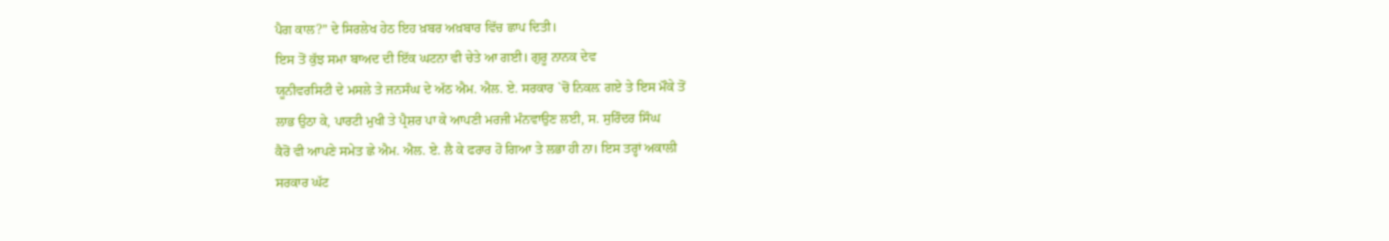ਪੈਗ ਕਾਲ?” ਦੇ ਸਿਰਲੇਖ ਹੇਠ ਇਹ ਖ਼ਬਰ ਅਖ਼ਬਾਰ ਵਿੱਚ ਛਾਪ ਦਿਤੀ।
ਇਸ ਤੋਂ ਕੁੱਝ ਸਮਾ ਬਾਅਦ ਦੀ ਇੱਕ ਘਟਨਾ ਵੀ ਚੇਤੇ ਆ ਗਈ। ਗੁਰੂ ਨਾਨਕ ਦੇਵ
ਯੂਨੀਵਰਸਿਟੀ ਦੇ ਮਸਲੇ ਤੇ ਜਨਸੰਘ ਦੇ ਅੱਠ ਐਮ. ਐਲ. ਏ. ਸਰਕਾਰ `ਚੋਂ ਨਿਕਲ਼ ਗਏ ਤੇ ਇਸ ਮੌਕੇ ਤੋਂ
ਲਾਭ ਉਠਾ ਕੇ, ਪਾਰਟੀ ਮੁਖੀ ਤੇ ਪ੍ਰੈਸ਼ਰ ਪਾ ਕੇ ਆਪਣੀ ਮਰਜੀ ਮੰਨਵਾਉਣ ਲਈ, ਸ. ਸੁਰਿੰਦਰ ਸਿੰਘ
ਕੈਰੋਂ ਵੀ ਆਪਣੇ ਸਮੇਤ ਛੇ ਐਮ. ਐਲ. ਏ. ਲੈ ਕੇ ਫਰਾਰ ਹੋ ਗਿਆ ਤੇ ਲਭਾ ਹੀ ਨਾ। ਇਸ ਤਰ੍ਹਾਂ ਅਕਾਲੀ
ਸਰਕਾਰ ਘੱਟ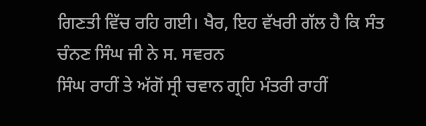ਗਿਣਤੀ ਵਿੱਚ ਰਹਿ ਗਈ। ਖੈਰ, ਇਹ ਵੱਖਰੀ ਗੱਲ ਹੈ ਕਿ ਸੰਤ ਚੰਨਣ ਸਿੰਘ ਜੀ ਨੇ ਸ. ਸਵਰਨ
ਸਿੰਘ ਰਾਹੀਂ ਤੇ ਅੱਗੋਂ ਸ੍ਰੀ ਚਵਾਨ ਗ੍ਰਹਿ ਮੰਤਰੀ ਰਾਹੀਂ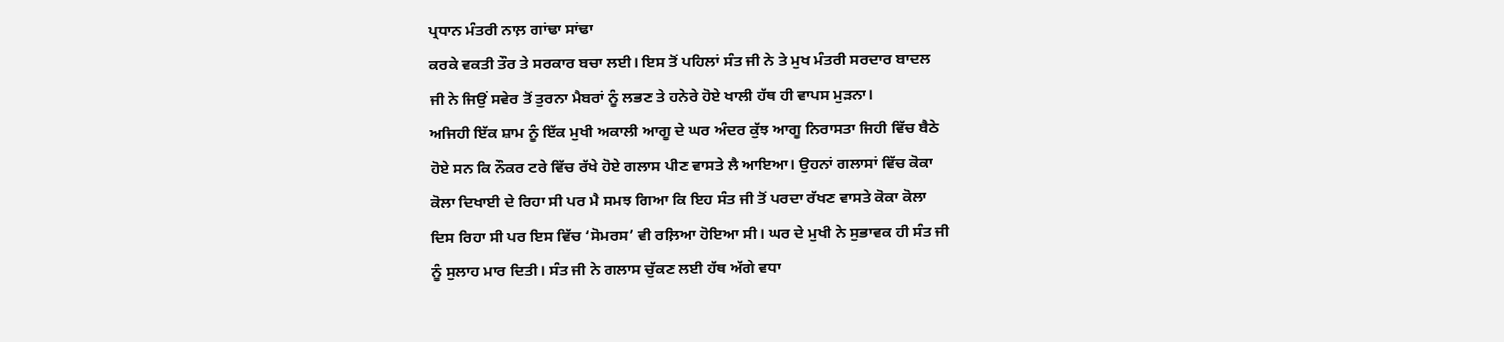ਪ੍ਰਧਾਨ ਮੰਤਰੀ ਨਾਲ਼ ਗਾਂਢਾ ਸਾਂਢਾ
ਕਰਕੇ ਵਕਤੀ ਤੌਰ ਤੇ ਸਰਕਾਰ ਬਚਾ ਲਈ। ਇਸ ਤੋਂ ਪਹਿਲਾਂ ਸੰਤ ਜੀ ਨੇ ਤੇ ਮੁਖ ਮੰਤਰੀ ਸਰਦਾਰ ਬਾਦਲ
ਜੀ ਨੇ ਜਿਉਂ ਸਵੇਰ ਤੋਂ ਤੁਰਨਾ ਮੈਬਰਾਂ ਨੂੰ ਲਭਣ ਤੇ ਹਨੇਰੇ ਹੋਏ ਖਾਲੀ ਹੱਥ ਹੀ ਵਾਪਸ ਮੁੜਨਾ।
ਅਜਿਹੀ ਇੱਕ ਸ਼ਾਮ ਨੂੰ ਇੱਕ ਮੁਖੀ ਅਕਾਲੀ ਆਗੂ ਦੇ ਘਰ ਅੰਦਰ ਕੁੱਝ ਆਗੂ ਨਿਰਾਸਤਾ ਜਿਹੀ ਵਿੱਚ ਬੈਠੇ
ਹੋਏ ਸਨ ਕਿ ਨੌਕਰ ਟਰੇ ਵਿੱਚ ਰੱਖੇ ਹੋਏ ਗਲਾਸ ਪੀਣ ਵਾਸਤੇ ਲੈ ਆਇਆ। ਉਹਨਾਂ ਗਲਾਸਾਂ ਵਿੱਚ ਕੋਕਾ
ਕੋਲਾ ਦਿਖਾਈ ਦੇ ਰਿਹਾ ਸੀ ਪਰ ਮੈ ਸਮਝ ਗਿਆ ਕਿ ਇਹ ਸੰਤ ਜੀ ਤੋਂ ਪਰਦਾ ਰੱਖਣ ਵਾਸਤੇ ਕੋਕਾ ਕੋਲਾ
ਦਿਸ ਰਿਹਾ ਸੀ ਪਰ ਇਸ ਵਿੱਚ ‘ਸੋਮਰਸ’ ਵੀ ਰਲ਼ਿਆ ਹੋਇਆ ਸੀ। ਘਰ ਦੇ ਮੁਖੀ ਨੇ ਸੁਭਾਵਕ ਹੀ ਸੰਤ ਜੀ
ਨੂੰ ਸੁਲਾਹ ਮਾਰ ਦਿਤੀ। ਸੰਤ ਜੀ ਨੇ ਗਲਾਸ ਚੁੱਕਣ ਲਈ ਹੱਥ ਅੱਗੇ ਵਧਾ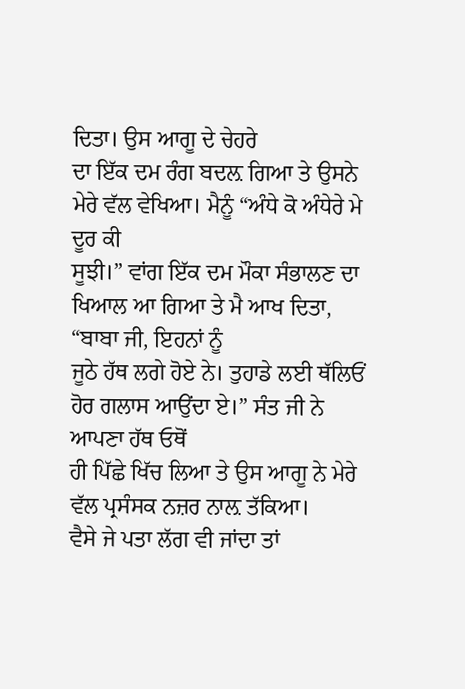ਦਿਤਾ। ਉਸ ਆਗੂ ਦੇ ਚੇਹਰੇ
ਦਾ ਇੱਕ ਦਮ ਰੰਗ ਬਦਲ਼ ਗਿਆ ਤੇ ਉਸਨੇ ਮੇਰੇ ਵੱਲ ਵੇਖਿਆ। ਮੈਨੂੰ “ਅੰਧੇ ਕੋ ਅੰਧੇਰੇ ਮੇ ਦੂਰ ਕੀ
ਸੂਝੀ।” ਵਾਂਗ ਇੱਕ ਦਮ ਮੌਕਾ ਸੰਭਾਲਣ ਦਾ ਖਿਆਲ ਆ ਗਿਆ ਤੇ ਮੈ ਆਖ ਦਿਤਾ, “ਬਾਬਾ ਜੀ, ਇਹਨਾਂ ਨੂੰ
ਜੂਠੇ ਹੱਥ ਲਗੇ ਹੋਏ ਨੇ। ਤੁਹਾਡੇ ਲਈ ਥੱਲਿਓਂ ਹੋਰ ਗਲਾਸ ਆਉਂਦਾ ਏ।” ਸੰਤ ਜੀ ਨੇ ਆਪਣਾ ਹੱਥ ਓਥੋਂ
ਹੀ ਪਿੱਛੇ ਖਿੱਚ ਲਿਆ ਤੇ ਉਸ ਆਗੂ ਨੇ ਮੇਰੇ ਵੱਲ ਪ੍ਰਸੰਸਕ ਨਜ਼ਰ ਨਾਲ਼ ਤੱਕਿਆ।
ਵੈਸੇ ਜੇ ਪਤਾ ਲੱਗ ਵੀ ਜਾਂਦਾ ਤਾਂ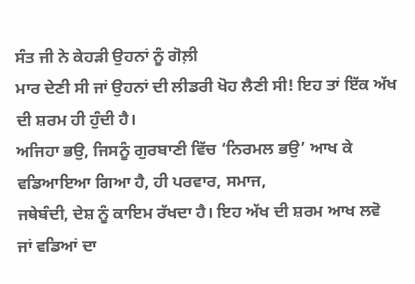ਸੰਤ ਜੀ ਨੇ ਕੇਹੜੀ ਉਹਨਾਂ ਨੂੰ ਗੋਲ਼ੀ
ਮਾਰ ਦੇਣੀ ਸੀ ਜਾਂ ਉਹਨਾਂ ਦੀ ਲੀਡਰੀ ਖੋਹ ਲੈਣੀ ਸੀ! ਇਹ ਤਾਂ ਇੱਕ ਅੱਖ ਦੀ ਸ਼ਰਮ ਹੀ ਹੁੰਦੀ ਹੈ।
ਅਜਿਹਾ ਭਉ, ਜਿਸਨੂੰ ਗੁਰਬਾਣੀ ਵਿੱਚ ‘ਨਿਰਮਲ ਭਉ’ ਆਖ ਕੇ ਵਡਿਆਇਆ ਗਿਆ ਹੈ, ਹੀ ਪਰਵਾਰ, ਸਮਾਜ,
ਜਥੇਬੰਦੀ, ਦੇਸ਼ ਨੂੰ ਕਾਇਮ ਰੱਖਦਾ ਹੈ। ਇਹ ਅੱਖ ਦੀ ਸ਼ਰਮ ਆਖ ਲਵੋ ਜਾਂ ਵਡਿਆਂ ਦਾ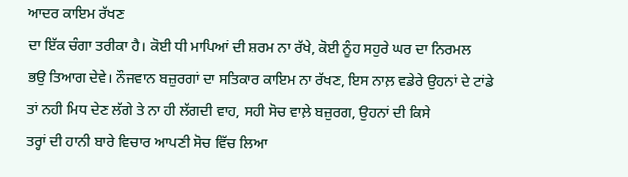ਆਦਰ ਕਾਇਮ ਰੱਖਣ
ਦਾ ਇੱਕ ਚੰਗਾ ਤਰੀਕਾ ਹੈ। ਕੋਈ ਧੀ ਮਾਪਿਆਂ ਦੀ ਸ਼ਰਮ ਨਾ ਰੱਖੇ, ਕੋਈ ਨੂੰਹ ਸਹੁਰੇ ਘਰ ਦਾ ਨਿਰਮਲ
ਭਉ ਤਿਆਗ ਦੇਵੇ। ਨੌਜਵਾਨ ਬਜ਼ੁਰਗਾਂ ਦਾ ਸਤਿਕਾਰ ਕਾਇਮ ਨਾ ਰੱਖਣ, ਇਸ ਨਾਲ਼ ਵਡੇਰੇ ਉਹਨਾਂ ਦੇ ਟਾਂਡੇ
ਤਾਂ ਨਹੀ ਮਿਧ ਦੇਣ ਲੱਗੇ ਤੇ ਨਾ ਹੀ ਲੱਗਦੀ ਵਾਹ, ਸਹੀ ਸੋਚ ਵਾਲ਼ੇ ਬਜ਼ੁਰਗ, ਉਹਨਾਂ ਦੀ ਕਿਸੇ
ਤਰ੍ਹਾਂ ਦੀ ਹਾਨੀ ਬਾਰੇ ਵਿਚਾਰ ਆਪਣੀ ਸੋਚ ਵਿੱਚ ਲਿਆ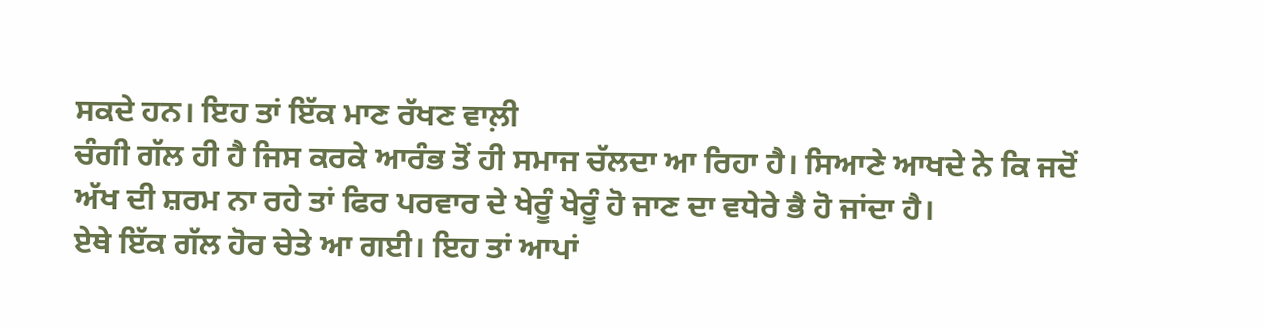ਸਕਦੇ ਹਨ। ਇਹ ਤਾਂ ਇੱਕ ਮਾਣ ਰੱਖਣ ਵਾਲ਼ੀ
ਚੰਗੀ ਗੱਲ ਹੀ ਹੈ ਜਿਸ ਕਰਕੇ ਆਰੰਭ ਤੋਂ ਹੀ ਸਮਾਜ ਚੱਲਦਾ ਆ ਰਿਹਾ ਹੈ। ਸਿਆਣੇ ਆਖਦੇ ਨੇ ਕਿ ਜਦੋਂ
ਅੱਖ ਦੀ ਸ਼ਰਮ ਨਾ ਰਹੇ ਤਾਂ ਫਿਰ ਪਰਵਾਰ ਦੇ ਖੇਰੂੰ ਖੇਰੂੰ ਹੋ ਜਾਣ ਦਾ ਵਧੇਰੇ ਭੈ ਹੋ ਜਾਂਦਾ ਹੈ।
ਏਥੇ ਇੱਕ ਗੱਲ ਹੋਰ ਚੇਤੇ ਆ ਗਈ। ਇਹ ਤਾਂ ਆਪਾਂ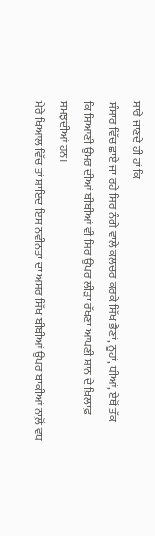ਸਾਰੇ ਜਾਣਦੇ ਹੀ ਹਾਂ ਕਿ
ਸੰਸਾਰ ਵਿੱਚ ਛਾਏ ਜਾ ਰਹੇ ਸਿਰ ਨੰਗੇ ਵਾਲੇ ਕਲਚਰ ਕਰਕੇ ਸਿੱਖ ਭੈਣਾਂ, ਨੂਹਾਂ, ਧੀਆਂ, ਏਥੋਂ ਤੱਕ
ਕਿ ਸਿਆਣੀ ਉਮਰ ਦੀਆਂ ਬੀਬੀਆਂ ਵੀ ਸਿਰ ਉਪਰ ਲੀੜਾ ਰੱਖਣਾ ਆਪਣੀ ਸ਼ਾਨ ਦੇ ਖ਼ਿਲਾਫ਼ ਸਮਝਦੀਆਂ ਹਨ।
ਮੇਰੇ ਖਿਆਲ ਵਿੱਚ ਤਾਂ ਸ਼ਾਇਦ ਇਸ ਨਵੀਨਤਾ ਦਾ ਅਸਰ ਸਿੱਖ ਬੀਬੀਆਂ ਉਪਰ ਬਾਕੀਆਂ ਨਾਲ਼ੋਂ ਵਧ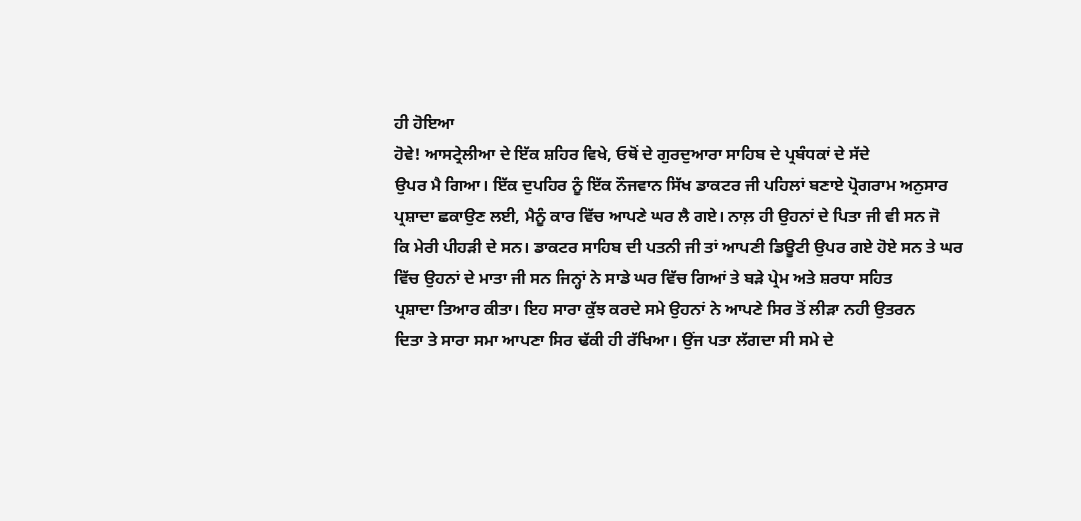ਹੀ ਹੋਇਆ
ਹੋਵੇ! ਆਸਟ੍ਰੇਲੀਆ ਦੇ ਇੱਕ ਸ਼ਹਿਰ ਵਿਖੇ, ਓਥੋਂ ਦੇ ਗੁਰਦੁਆਰਾ ਸਾਹਿਬ ਦੇ ਪ੍ਰਬੰਧਕਾਂ ਦੇ ਸੱਦੇ
ਉਪਰ ਮੈ ਗਿਆ। ਇੱਕ ਦੁਪਹਿਰ ਨੂੰ ਇੱਕ ਨੌਜਵਾਨ ਸਿੱਖ ਡਾਕਟਰ ਜੀ ਪਹਿਲਾਂ ਬਣਾਏ ਪ੍ਰੋਗਰਾਮ ਅਨੁਸਾਰ
ਪ੍ਰਸ਼ਾਦਾ ਛਕਾਉਣ ਲਈ, ਮੈਨੂੰ ਕਾਰ ਵਿੱਚ ਆਪਣੇ ਘਰ ਲੈ ਗਏ। ਨਾਲ਼ ਹੀ ਉਹਨਾਂ ਦੇ ਪਿਤਾ ਜੀ ਵੀ ਸਨ ਜੋ
ਕਿ ਮੇਰੀ ਪੀਹੜੀ ਦੇ ਸਨ। ਡਾਕਟਰ ਸਾਹਿਬ ਦੀ ਪਤਨੀ ਜੀ ਤਾਂ ਆਪਣੀ ਡਿਊਟੀ ਉਪਰ ਗਏ ਹੋਏ ਸਨ ਤੇ ਘਰ
ਵਿੱਚ ਉਹਨਾਂ ਦੇ ਮਾਤਾ ਜੀ ਸਨ ਜਿਨ੍ਹਾਂ ਨੇ ਸਾਡੇ ਘਰ ਵਿੱਚ ਗਿਆਂ ਤੇ ਬੜੇ ਪ੍ਰੇਮ ਅਤੇ ਸ਼ਰਧਾ ਸਹਿਤ
ਪ੍ਰਸ਼ਾਦਾ ਤਿਆਰ ਕੀਤਾ। ਇਹ ਸਾਰਾ ਕੁੱਝ ਕਰਦੇ ਸਮੇ ਉਹਨਾਂ ਨੇ ਆਪਣੇ ਸਿਰ ਤੋਂ ਲੀੜਾ ਨਹੀ ਉਤਰਨ
ਦਿਤਾ ਤੇ ਸਾਰਾ ਸਮਾ ਆਪਣਾ ਸਿਰ ਢੱਕੀ ਹੀ ਰੱਖਿਆ। ਉਂਜ ਪਤਾ ਲੱਗਦਾ ਸੀ ਸਮੇ ਦੇ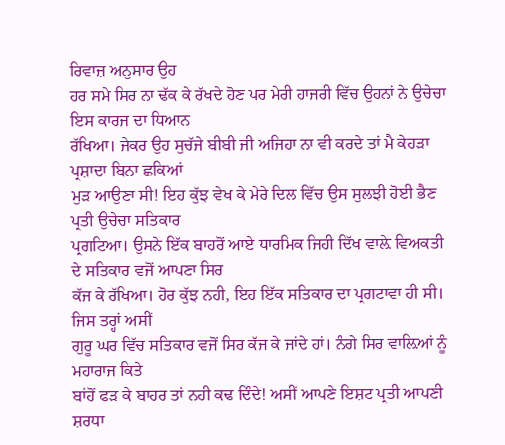ਰਿਵਾਜ਼ ਅਨੁਸਾਰ ਉਹ
ਹਰ ਸਮੇ ਸਿਰ ਨਾ ਢੱਕ ਕੇ ਰੱਖਦੇ ਹੋਣ ਪਰ ਮੇਰੀ ਹਾਜਰੀ ਵਿੱਚ ਉਹਨਾਂ ਨੇ ਉਚੇਚਾ ਇਸ ਕਾਰਜ ਦਾ ਧਿਆਨ
ਰੱਖਿਆ। ਜੇਕਰ ਉਹ ਸੁਚੱਜੇ ਬੀਬੀ ਜੀ ਅਜਿਹਾ ਨਾ ਵੀ ਕਰਦੇ ਤਾਂ ਮੈ ਕੇਹੜਾ ਪ੍ਰਸ਼ਾਦਾ ਬਿਨਾ ਛਕਿਆਂ
ਮੁੜ ਆਉਣਾ ਸੀ! ਇਹ ਕੁੱਝ ਵੇਖ ਕੇ ਮੇਰੇ ਦਿਲ ਵਿੱਚ ਉਸ ਸੁਲਝੀ ਹੋਈ ਭੈਣ ਪ੍ਰਤੀ ਉਚੇਚਾ ਸਤਿਕਾਰ
ਪ੍ਰਗਟਿਆ। ਉਸਨੇ ਇੱਕ ਬਾਹਰੋਂ ਆਏ ਧਾਰਮਿਕ ਜਿਹੀ ਦਿੱਖ ਵਾਲ਼ੇ ਵਿਅਕਤੀ ਦੇ ਸਤਿਕਾਰ ਵਜੋਂ ਆਪਣਾ ਸਿਰ
ਕੱਜ ਕੇ ਰੱਖਿਆ। ਹੋਰ ਕੁੱਝ ਨਹੀ, ਇਹ ਇੱਕ ਸਤਿਕਾਰ ਦਾ ਪ੍ਰਗਟਾਵਾ ਹੀ ਸੀ। ਜਿਸ ਤਰ੍ਹਾਂ ਅਸੀਂ
ਗੁਰੂ ਘਰ ਵਿੱਚ ਸਤਿਕਾਰ ਵਜੋਂ ਸਿਰ ਕੱਜ ਕੇ ਜਾਂਦੇ ਹਾਂ। ਨੰਗੇ ਸਿਰ ਵਾਲ਼ਿਆਂ ਨੂੰ ਮਹਾਰਾਜ ਕਿਤੇ
ਬਾਂਹੋਂ ਫੜ ਕੇ ਬਾਹਰ ਤਾਂ ਨਹੀ ਕਢ ਦਿੰਦੇ! ਅਸੀਂ ਆਪਣੇ ਇਸ਼ਟ ਪ੍ਰਤੀ ਆਪਣੀ ਸ਼ਰਧਾ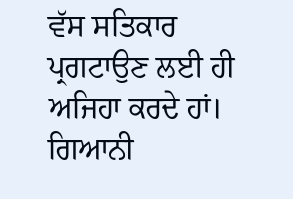ਵੱਸ ਸਤਿਕਾਰ
ਪ੍ਰਗਟਾਉਣ ਲਈ ਹੀ ਅਜਿਹਾ ਕਰਦੇ ਹਾਂ।
ਗਿਆਨੀ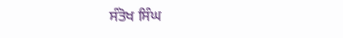ਸੰਤੋਖ ਸਿੰਘ